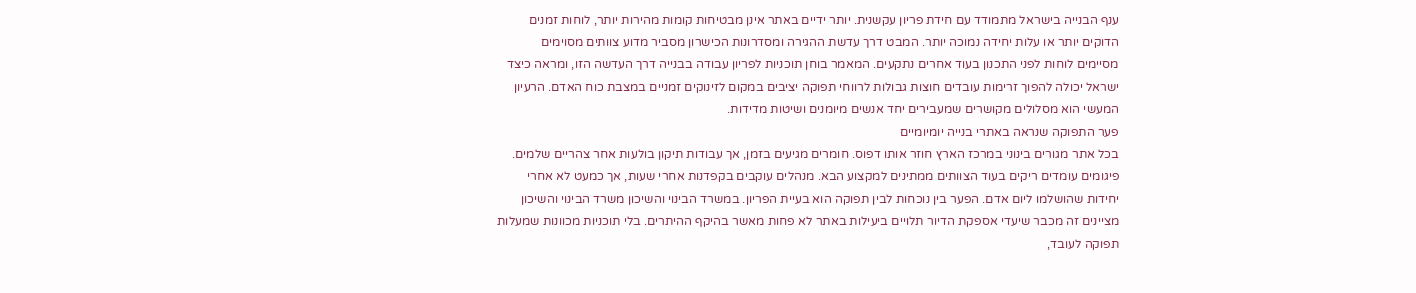ענף הבנייה בישראל מתמודד עם חידת פריון עקשנית. יותר ידיים באתר אינן מבטיחות קומות מהירות יותר, לוחות זמנים הדוקים יותר או עלות יחידה נמוכה יותר. המבט דרך עדשת ההגירה ומסדרונות הכישרון מסביר מדוע צוותים מסוימים מסיימים לוחות לפני התכנון בעוד אחרים נתקעים. המאמר בוחן תוכניות לפריון עבודה בבנייה דרך העדשה הזו, ומראה כיצד ישראל יכולה להפוך זרימות עובדים חוצות גבולות לרווחי תפוקה יציבים במקום לזינוקים זמניים במצבת כוח האדם. הרעיון המעשי הוא מסלולים מקושרים שמעבירים יחד אנשים מיומנים ושיטות מדידות.
פער התפוקה שנראה באתרי בנייה יומיומיים
בכל אתר מגורים בינוני במרכז הארץ חוזר אותו דפוס. חומרים מגיעים בזמן, אך עבודות תיקון בולעות אחר צהריים שלמים. פיגומים עומדים ריקים בעוד הצוותים ממתינים למקצוע הבא. מנהלים עוקבים בקפדנות אחרי שעות, אך כמעט לא אחרי יחידות שהושלמו ליום אדם. הפער בין נוכחות לבין תפוקה הוא בעיית הפריון. במשרד הבינוי והשיכון משרד הבינוי והשיכון מציינים זה מכבר שיעדי אספקת הדיור תלויים ביעילות באתר לא פחות מאשר בהיקף ההיתרים. בלי תוכניות מכוונות שמעלות תפוקה לעובד,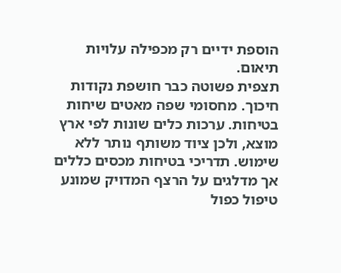הוספת ידיים רק מכפילה עלויות תיאום.
תצפית פשוטה כבר חושפת נקודות חיכוך. מחסומי שפה מאטים שיחות בטיחות. ערכות כלים שונות לפי ארץ מוצא, ולכן ציוד משותף נותר ללא שימוש. תדריכי בטיחות מכסים כללים אך מדלגים על הרצף המדויק שמונע טיפול כפול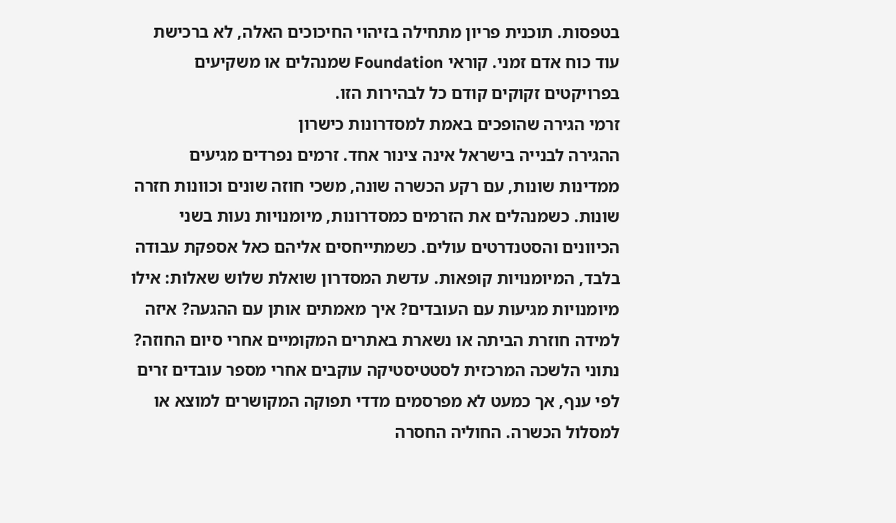בטפסות. תוכנית פריון מתחילה בזיהוי החיכוכים האלה, לא ברכישת עוד כוח אדם זמני. קוראי Foundation שמנהלים או משקיעים בפרויקטים זקוקים קודם כל לבהירות הזו.
זרמי הגירה שהופכים באמת למסדרונות כישרון
ההגירה לבנייה בישראל אינה צינור אחד. זרמים נפרדים מגיעים ממדינות שונות, עם רקע הכשרה שונה, משכי חוזה שונים וכוונות חזרה שונות. כשמנהלים את הזרמים כמסדרונות, מיומנויות נעות בשני הכיוונים והסטנדרטים עולים. כשמתייחסים אליהם כאל אספקת עבודה בלבד, המיומנויות קופאות. עדשת המסדרון שואלת שלוש שאלות: אילו מיומנויות מגיעות עם העובדים? איך מאמתים אותן עם ההגעה? איזה למידה חוזרת הביתה או נשארת באתרים המקומיים אחרי סיום החוזה?
נתוני הלשכה המרכזית לסטטיסטיקה עוקבים אחרי מספר עובדים זרים לפי ענף, אך כמעט לא מפרסמים מדדי תפוקה המקושרים למוצא או למסלול הכשרה. החוליה החסרה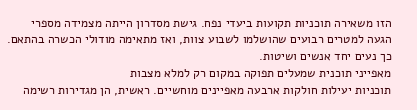הזו משאירה תוכניות תקועות ביעדי נפח. גישת מסדרון הייתה מצמידה מספרי הגעה למטרים רבועים שהושלמו לשבוע צוות, ואז מתאימה מודולי הכשרה בהתאם. כך נעים יחד אנשים ושיטות.
מאפייני תוכנית שמעלים תפוקה במקום רק למלא מצבות
תוכניות יעילות חולקות ארבעה מאפיינים מוחשיים. ראשית, הן מגדירות רשימה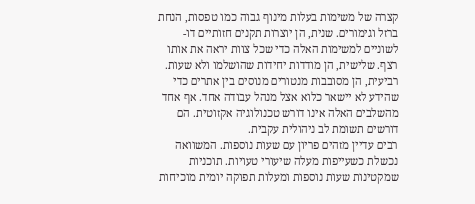קצרה של משימות בעלות מינוף גבוה כמו טפסות, הנחת ברזל וגימורים. שנית, הן יוצרות תקנים חזותיים דו-לשוניים למשימות האלה כדי שכל צוות יראה את אותו רצף. שלישית, הן מודדות יחידות שהושלמו ולא שעות. רביעית, הן מסובבות מנטורים מנוסים בין אתרים כדי שהידע לא יישאר כלוא אצל מנהל עבודה אחד. אף אחד מהשלבים האלה אינו דורש טכנולוגיה אקזוטית. הם דורשים תשומת לב ניהולית עקבית.
רבים עדיין מזהים פריון עם שעות נוספות. המשוואה נכשלת כשעייפות מעלה שיעורי טעויות. תוכניות שמקטינות שעות נוספות ומעלות תפוקה יומית מוכיחות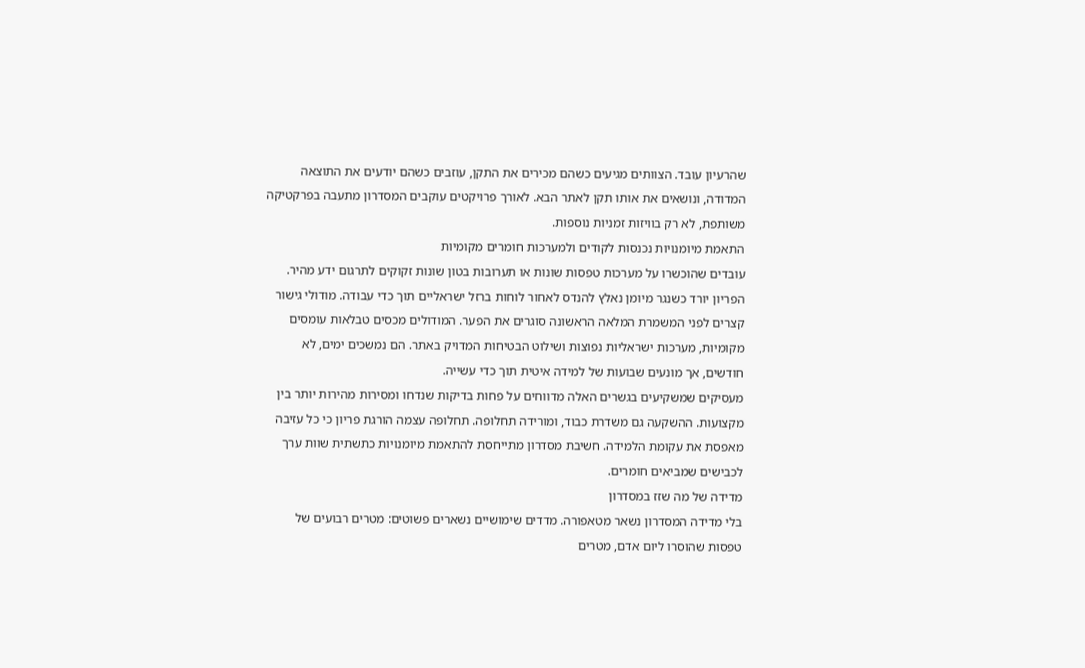שהרעיון עובד. הצוותים מגיעים כשהם מכירים את התקן, עוזבים כשהם יודעים את התוצאה המדודה, ונושאים את אותו תקן לאתר הבא. לאורך פרויקטים עוקבים המסדרון מתעבה בפרקטיקה משותפת, לא רק בוויזות זמניות נוספות.
התאמת מיומנויות נכנסות לקודים ולמערכות חומרים מקומיות
עובדים שהוכשרו על מערכות טפסות שונות או תערובות בטון שונות זקוקים לתרגום ידע מהיר. הפריון יורד כשנגר מיומן נאלץ להנדס לאחור לוחות ברזל ישראליים תוך כדי עבודה. מודולי גישור קצרים לפני המשמרת המלאה הראשונה סוגרים את הפער. המודולים מכסים טבלאות עומסים מקומיות, מערכות ישראליות נפוצות ושילוט הבטיחות המדויק באתר. הם נמשכים ימים, לא חודשים, אך מונעים שבועות של למידה איטית תוך כדי עשייה.
מעסיקים שמשקיעים בגשרים האלה מדווחים על פחות בדיקות שנדחו ומסירות מהירות יותר בין מקצועות. ההשקעה גם משדרת כבוד, ומורידה תחלופה. תחלופה עצמה הורגת פריון כי כל עזיבה מאפסת את עקומת הלמידה. חשיבת מסדרון מתייחסת להתאמת מיומנויות כתשתית שוות ערך לכבישים שמביאים חומרים.
מדידה של מה שזז במסדרון
בלי מדידה המסדרון נשאר מטאפורה. מדדים שימושיים נשארים פשוטים: מטרים רבועים של טפסות שהוסרו ליום אדם, מטרים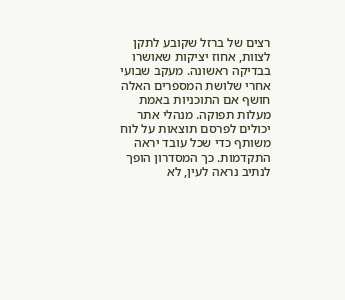רצים של ברזל שקובע לתקן לצוות, אחוז יציקות שאושרו בבדיקה ראשונה. מעקב שבועי אחרי שלושת המספרים האלה חושף אם התוכניות באמת מעלות תפוקה. מנהלי אתר יכולים לפרסם תוצאות על לוח משותף כדי שכל עובד יראה התקדמות. כך המסדרון הופך לנתיב נראה לעין, לא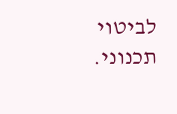לביטוי תכנוני.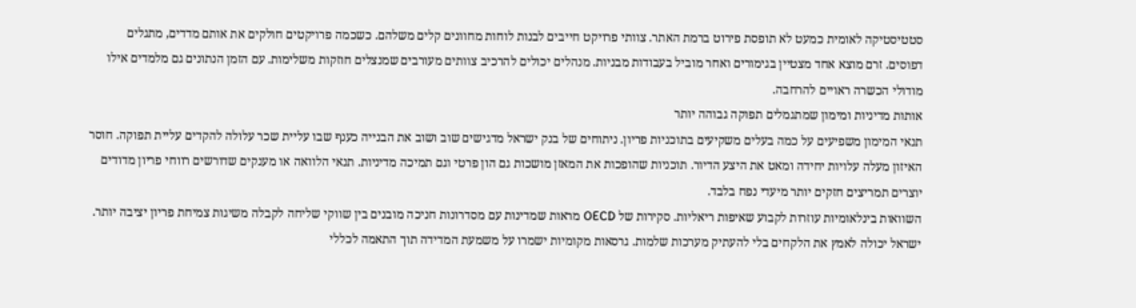סטטיסטיקה לאומית כמעט לא תופסת פירוט ברמת האתר. צוותי פרויקט חייבים לבנות לוחות מחוונים קלים משלהם. כשכמה פרויקטים חולקים את אותם מדדים, מתגלים דפוסים. זרם מוצא אחד מצטיין בגימורים ואחר מוביל בעבודות מבניות. מנהלים יכולים להרכיב צוותים מעורבים שמנצלים חוזקות משלימות. עם הזמן הנתונים גם מלמדים אילו מודולי הכשרה ראויים להרחבה.
אותות מדיניות ומימון שמתגמלים תפוקה גבוהה יותר
תנאי המימון משפיעים על כמה בעלים משקיעים בתוכניות פריון. ניתוחים של בנק ישראל מדגישים שוב ושוב את הבנייה כענף שבו עליית שכר עלולה להקדים עליית תפוקה. חוסר האיזון מעלה עלויות יחידה ומאט את היצע הדיור. תוכניות שהופכות את המאזן מושכות גם הון פרטי וגם תמיכה מדיניות. תנאי הלוואה או מענקים שדורשים רווחי פריון מדודים יוצרים תמריצים חזקים יותר מיעדי נפח בלבד.
השוואות בינלאומיות עוזרות לקבוע שאיפות ריאליות. סקירות של OECD מראות שמדינות עם מסדרונות חניכה מובנים בין שווקי שליחה לקבלה משיגות צמיחת פריון יציבה יותר. ישראל יכולה לאמץ את הלקחים בלי להעתיק מערכות שלמות. גרסאות מקומיות ישמרו על משמעת המדידה תוך התאמה לכללי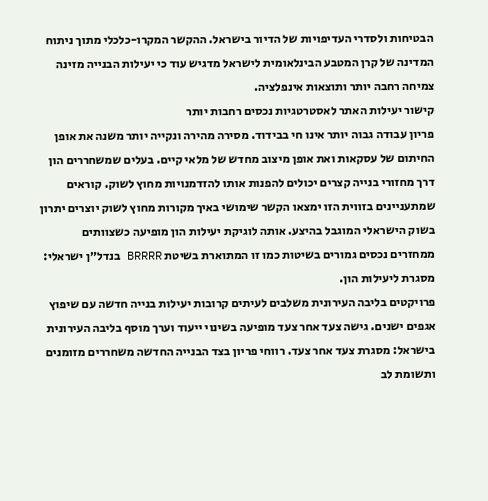הבטיחות ולסדרי העדיפויות של הדיור בישראל. ההקשר המקרו-כלכלי מתוך ניתוח המדינה של קרן המטבע הבינלאומית לישראל מדגיש עוד כי יעילות הבנייה מזינה צמיחה רחבה יותר ותוצאות אינפלציה.
קישור יעילות האתר לאסטרטגיות נכסים רחבות יותר
פריון עבודה גבוה יותר אינו חי בבידוד. מסירה מהירה ונקייה יותר משנה את אופן החיתום של עסקאות ואת אופן מיצוב מחדש של מלאי קיים. בעלים שמשחררים הון דרך מחזורי בנייה קצרים יכולים להפנות אותו להזדמנויות מחוץ לשוק. קוראים שמתעניינים בזווית הזו ימצאו הקשר שימושי באיך מקורות מחוץ לשוק יוצרים יתרון בשוק הישראלי המוגבל בהיצע. אותה לוגיקת יעילות הון מופיעה כשצוותים ממחזרים נכסים גמורים בשיטות כמו זו המתוארת בשיטת BRRRR בנדל״ן ישראלי: מסגרת ליעילות הון.
פרויקטים בליבה העירונית משלבים לעיתים קרובות יעילות בנייה חדשה עם שיפוץ אגפים ישנים. גישה צעד אחר צעד מופיעה בשינוי ייעוד וערך מוסף בליבה העירונית בישראל: מסגרת צעד אחר צעד. רווחי פריון בצד הבנייה החדשה משחררים מזומנים ותשומת לב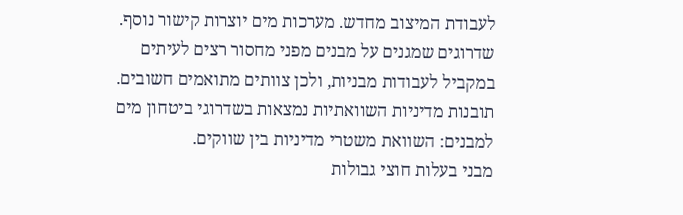לעבודת המיצוב מחדש. מערכות מים יוצרות קישור נוסף. שדרוגים שמגנים על מבנים מפני מחסור רצים לעיתים במקביל לעבודות מבניות, ולכן צוותים מתואמים חשובים. תובנות מדיניות השוואתיות נמצאות בשדרוגי ביטחון מים למבנים: השוואת משטרי מדיניות בין שווקים.
מבני בעלות חוצי גבולות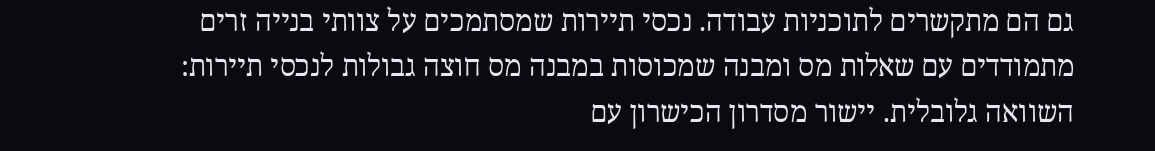גם הם מתקשרים לתוכניות עבודה. נכסי תיירות שמסתמכים על צוותי בנייה זרים מתמודדים עם שאלות מס ומבנה שמכוסות במבנה מס חוצה גבולות לנכסי תיירות: השוואה גלובלית. יישור מסדרון הכישרון עם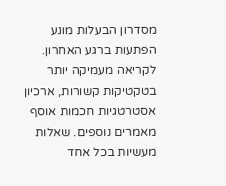מסדרון הבעלות מונע הפתעות ברגע האחרון. לקריאה מעמיקה יותר בטקטיקות קשורות, ארכיון אסטרטגיות חכמות אוסף מאמרים נוספים. שאלות מעשיות בכל אחד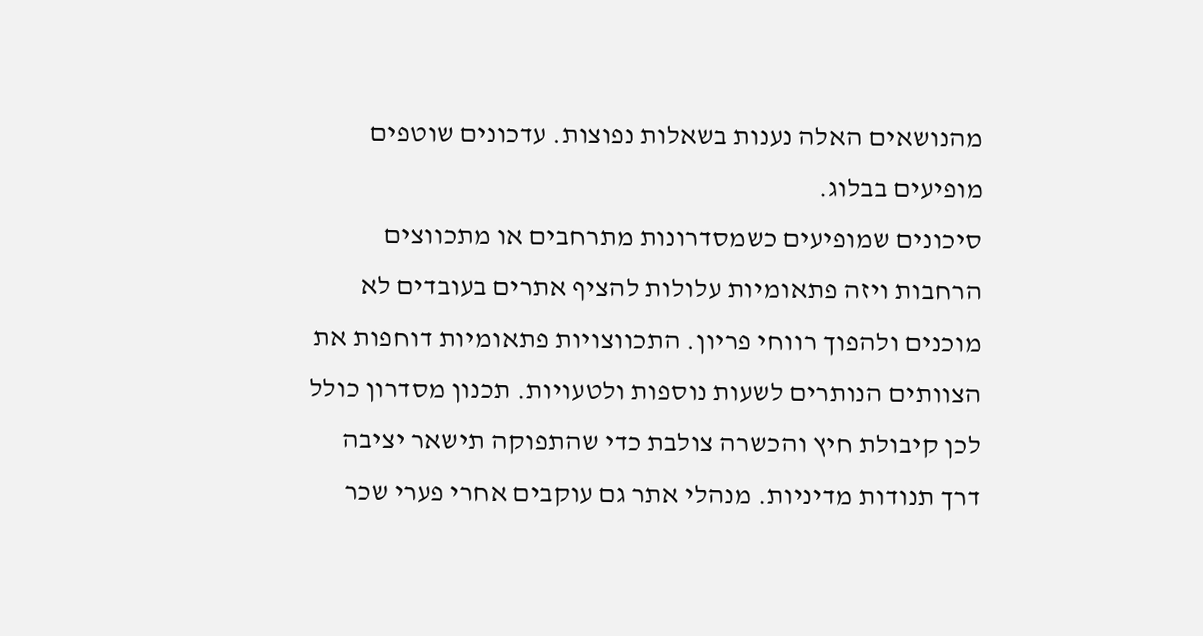מהנושאים האלה נענות בשאלות נפוצות. עדכונים שוטפים מופיעים בבלוג.
סיכונים שמופיעים כשמסדרונות מתרחבים או מתכווצים
הרחבות ויזה פתאומיות עלולות להציף אתרים בעובדים לא מוכנים ולהפוך רווחי פריון. התכווצויות פתאומיות דוחפות את הצוותים הנותרים לשעות נוספות ולטעויות. תכנון מסדרון כולל לכן קיבולת חיץ והכשרה צולבת כדי שהתפוקה תישאר יציבה דרך תנודות מדיניות. מנהלי אתר גם עוקבים אחרי פערי שכר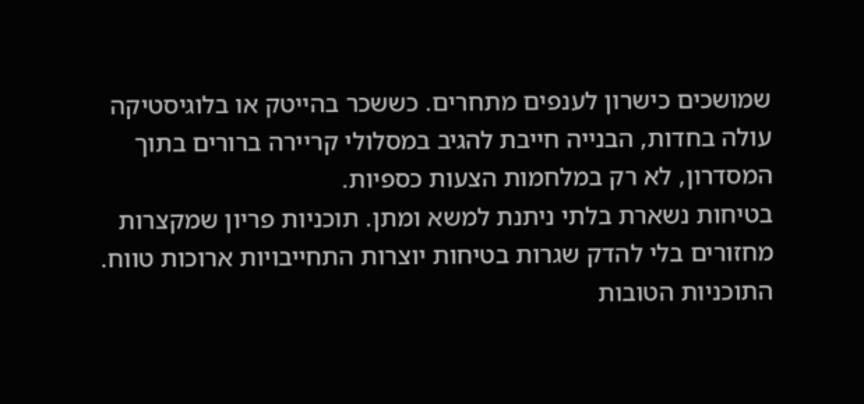שמושכים כישרון לענפים מתחרים. כששכר בהייטק או בלוגיסטיקה עולה בחדות, הבנייה חייבת להגיב במסלולי קריירה ברורים בתוך המסדרון, לא רק במלחמות הצעות כספיות.
בטיחות נשארת בלתי ניתנת למשא ומתן. תוכניות פריון שמקצרות מחזורים בלי להדק שגרות בטיחות יוצרות התחייבויות ארוכות טווח. התוכניות הטובות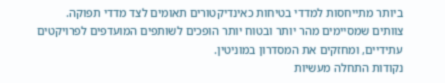ביותר מתייחסות למדדי בטיחות כאינדיקטורים תאומים לצד מדדי תפוקה. צוותים שמסיימים מהר יותר ובטוח יותר הופכים לשותפים המועדפים לפרויקטים עתידיים, ומחזקים את המסדרון במוניטין.
נקודות התחלה מעשיות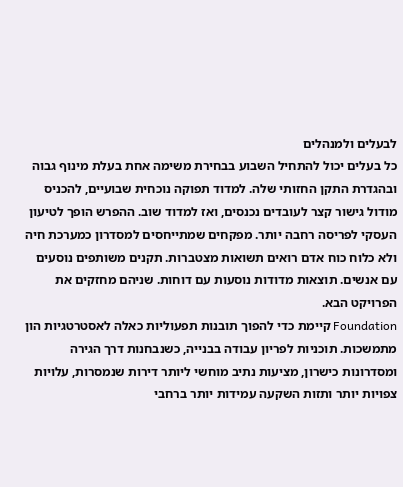לבעלים ולמנהלים
כל בעלים יכול להתחיל השבוע בבחירת משימה אחת בעלת מינוף גבוה ובהגדרת התקן החזותי שלה. למדוד תפוקה נוכחית שבועיים, להכניס מודול גישור קצר לעובדים נכנסים, ואז למדוד שוב. ההפרש הופך לטיעון העסקי לפריסה רחבה יותר. מפקחים שמתייחסים למסדרון כמערכת חיה ולא כלוח כוח אדם רואים תשואות מצטברות. תקנים משותפים נוסעים עם אנשים. תוצאות מדודות נוסעות עם דוחות. שניהם מחזקים את הפרויקט הבא.
Foundation קיימת כדי להפוך תובנות תפעוליות כאלה לאסטרטגיות הון מתמשכות. תוכניות לפריון עבודה בבנייה, כשנבחנות דרך הגירה ומסדרונות כישרון, מציעות נתיב מוחשי ליותר דירות שנמסרות, עלויות צפויות יותר ותזות השקעה עמידות יותר ברחבי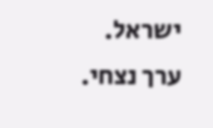ישראל.
ערך נצחי.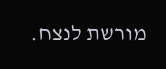מורשת לנצח.